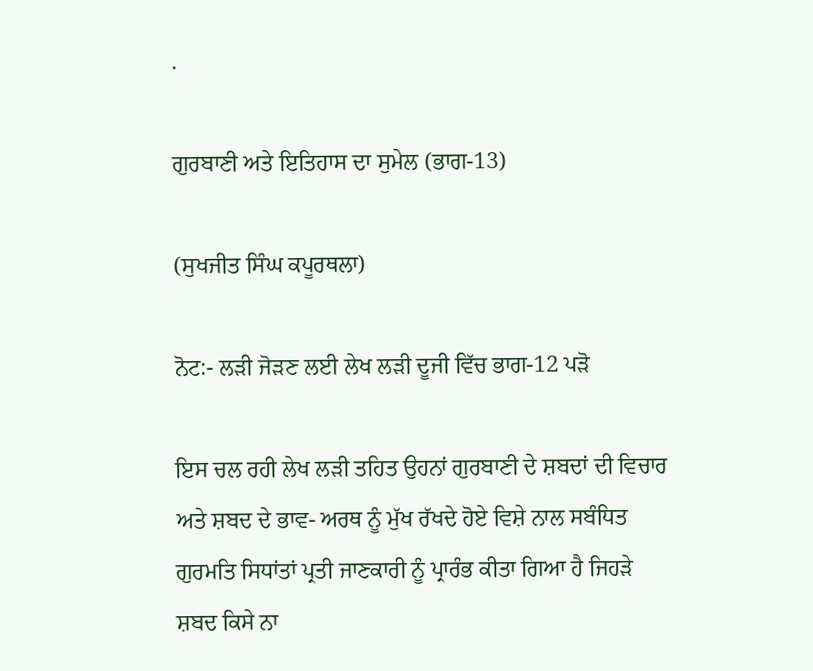.

ਗੁਰਬਾਣੀ ਅਤੇ ਇਤਿਹਾਸ ਦਾ ਸੁਮੇਲ (ਭਾਗ-13)

(ਸੁਖਜੀਤ ਸਿੰਘ ਕਪੂਰਥਲਾ)

ਨੋਟ:- ਲੜੀ ਜੋੜਣ ਲਈ ਲੇਖ ਲੜੀ ਦੂਜੀ ਵਿੱਚ ਭਾਗ-12 ਪੜੋ

ਇਸ ਚਲ ਰਹੀ ਲੇਖ ਲੜੀ ਤਹਿਤ ਉਹਨਾਂ ਗੁਰਬਾਣੀ ਦੇ ਸ਼ਬਦਾਂ ਦੀ ਵਿਚਾਰ ਅਤੇ ਸ਼ਬਦ ਦੇ ਭਾਵ- ਅਰਥ ਨੂੰ ਮੁੱਖ ਰੱਖਦੇ ਹੋਏ ਵਿਸ਼ੇ ਨਾਲ ਸਬੰਧਿਤ ਗੁਰਮਤਿ ਸਿਧਾਂਤਾਂ ਪ੍ਰਤੀ ਜਾਣਕਾਰੀ ਨੂੰ ਪ੍ਰਾਰੰਭ ਕੀਤਾ ਗਿਆ ਹੈ ਜਿਹੜੇ ਸ਼ਬਦ ਕਿਸੇ ਨਾ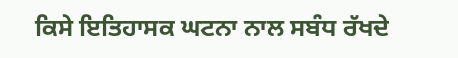ਕਿਸੇ ਇਤਿਹਾਸਕ ਘਟਨਾ ਨਾਲ ਸਬੰਧ ਰੱਖਦੇ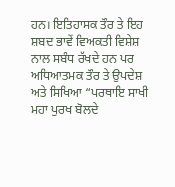ਹਨ। ਇਤਿਹਾਸਕ ਤੌਰ ਤੇ ਇਹ ਸ਼ਬਦ ਭਾਵੇਂ ਵਿਅਕਤੀ ਵਿਸ਼ੇਸ਼ ਨਾਲ ਸਬੰਧ ਰੱਖਦੇ ਹਨ ਪਰ ਅਧਿਆਤਮਕ ਤੌਰ ਤੇ ਉਪਦੇਸ਼ ਅਤੇ ਸਿਖਿਆ “ਪਰਥਾਇ ਸਾਖੀ ਮਹਾ ਪੁਰਖ ਬੋਲਦੇ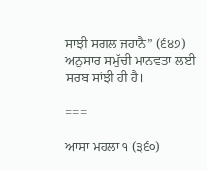ਸਾਝੀ ਸਗਲ ਜਹਾਨੈ” (੬੪੭) ਅਨੁਸਾਰ ਸਮੁੱਚੀ ਮਾਨਵਤਾ ਲਈ ਸਰਬ ਸਾਂਝੀ ਹੀ ਹੈ।

===

ਆਸਾ ਮਹਲਾ ੧ (੩੬੦)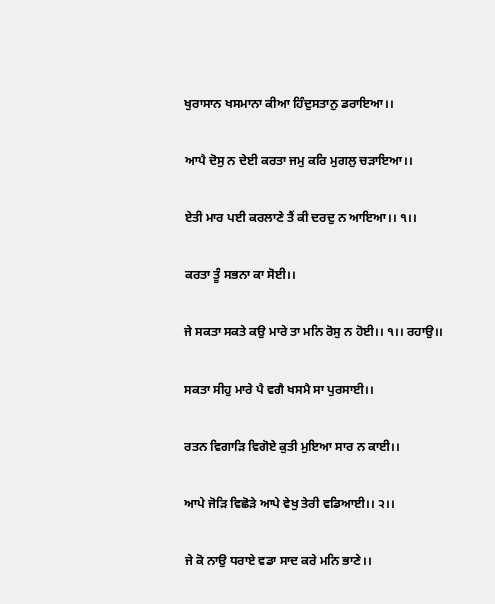ਖੁਰਾਸਾਨ ਖਸਮਾਨਾ ਕੀਆ ਹਿੰਦੁਸਤਾਨੁ ਡਰਾਇਆ।।

ਆਪੈ ਦੋਸੁ ਨ ਦੇਈ ਕਰਤਾ ਜਮੁ ਕਰਿ ਮੁਗਲੁ ਚੜਾਇਆ।।

ਏਤੀ ਮਾਰ ਪਈ ਕਰਲਾਣੇ ਤੈਂ ਕੀ ਦਰਦੁ ਨ ਆਇਆ।। ੧।।

ਕਰਤਾ ਤੂੰ ਸਭਨਾ ਕਾ ਸੋਈ।।

ਜੇ ਸਕਤਾ ਸਕਤੇ ਕਉ ਮਾਰੇ ਤਾ ਮਨਿ ਰੋਸੁ ਨ ਹੋਈ।। ੧।। ਰਹਾਉ।।

ਸਕਤਾ ਸੀਹੁ ਮਾਰੇ ਪੈ ਵਗੈ ਖਸਮੈ ਸਾ ਪੁਰਸਾਈ।।

ਰਤਨ ਵਿਗਾੜਿ ਵਿਗੋਏ ਕੁਤੀ ਮੁਇਆ ਸਾਰ ਨ ਕਾਈ।।

ਆਪੇ ਜੋੜਿ ਵਿਛੋੜੇ ਆਪੇ ਵੇਖੁ ਤੇਰੀ ਵਡਿਆਈ।। ੨।।

ਜੇ ਕੋ ਨਾਉ ਧਰਾਏ ਵਡਾ ਸਾਦ ਕਰੇ ਮਨਿ ਭਾਣੇ।।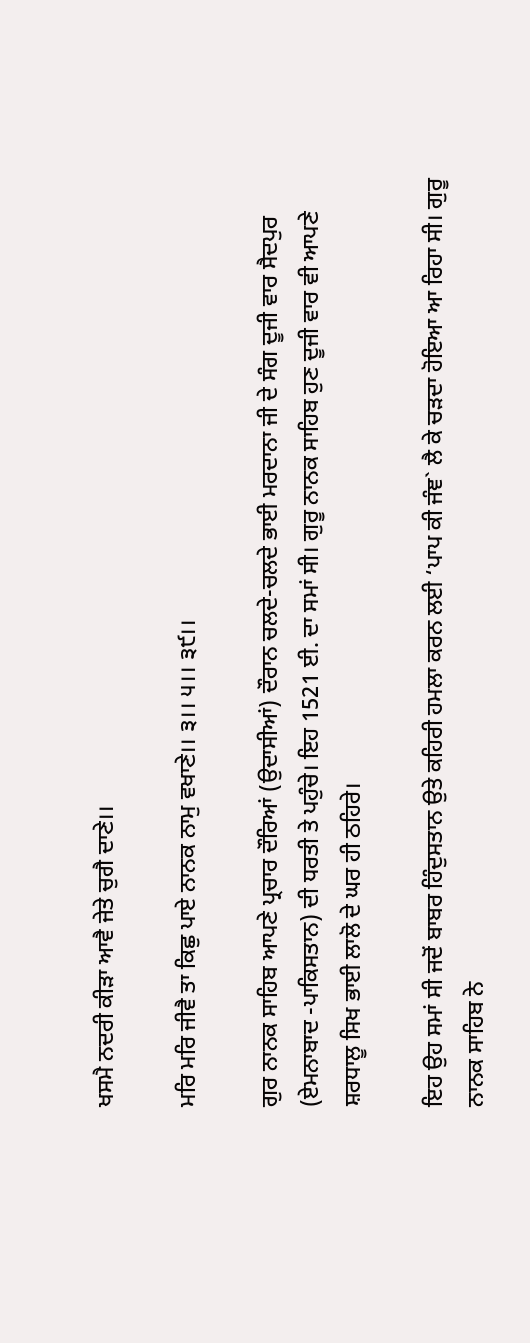ਖਸਮੈ ਨਦਰੀ ਕੀੜਾ ਆਵੈ ਜੇਤੇ ਚੁਗੈ ਦਾਣੇ।।

ਮਰਿ ਮਰਿ ਜੀਵੈ ਤਾ ਕਿਛੁ ਪਾਏ ਨਾਨਕ ਨਾਮੁ ਵਖਾਣੇ।। ੩।। ੫।। ੩੯।।

ਗੁਰ ਨਾਨਕ ਸਾਹਿਬ ਆਪਣੇ ਪ੍ਰਚਾਰ ਦੌਰਿਆਂ (ਉਦਾਸੀਆਂ) ਦੌਰਾਨ ਚਲਦੇ-ਚਲਦੇ ਭਾਈ ਮਰਦਾਨਾ ਜੀ ਦੇ ਸੰਗ ਦੂਜੀ ਵਾਰ ਸੈਦਪੁਰ (ਏਮਨਾਬਾਦ -ਪਾਕਿਸਤਾਨ) ਦੀ ਧਰਤੀ ਤੇ ਪਹੁੰਚੇ। ਇਹ 1521 ਈ. ਦਾ ਸਮਾਂ ਸੀ। ਗੁਰੂ ਨਾਨਕ ਸਾਹਿਬ ਹੁਣ ਦੂਜੀ ਵਾਰ ਵੀ ਆਪਣੇ ਸ਼ਰਧਾਲੂ ਸਿਖ ਭਾਈ ਲਾਲੋ ਦੇ ਘਰ ਹੀ ਠਹਿਰੇ।

ਇਹ ਉਹ ਸਮਾਂ ਸੀ ਜਦੋਂ ਬਾਬਰ ਹਿੰਦੁਸਤਾਨ ਉਤੇ ਕਹਿਰੀ ਹਮਲਾ ਕਰਨ ਲਈ ‘ਪਾਪ ਕੀ ਜੰਞ` ਲੈ ਕੇ ਚੜਦਾ ਹੋਇਆ ਆ ਰਿਹਾ ਸੀ। ਗੁਰੂ ਨਾਨਕ ਸਾਹਿਬ ਨੇ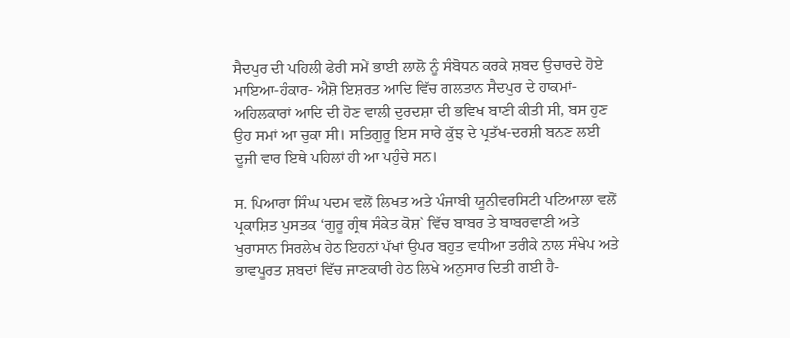ਸੈਦਪੁਰ ਦੀ ਪਹਿਲੀ ਫੇਰੀ ਸਮੇਂ ਭਾਈ ਲਾਲੋ ਨੂੰ ਸੰਬੋਧਨ ਕਰਕੇ ਸ਼ਬਦ ਉਚਾਰਦੇ ਹੋਏ ਮਾਇਆ-ਹੰਕਾਰ- ਐਸ਼ੋ ਇਸ਼ਰਤ ਆਦਿ ਵਿੱਚ ਗਲਤਾਨ ਸੈਦਪੁਰ ਦੇ ਹਾਕਮਾਂ-ਅਹਿਲਕਾਰਾਂ ਆਦਿ ਦੀ ਹੋਣ ਵਾਲੀ ਦੁਰਦਸ਼ਾ ਦੀ ਭਵਿਖ ਬਾਣੀ ਕੀਤੀ ਸੀ, ਬਸ ਹੁਣ ਉਹ ਸਮਾਂ ਆ ਚੁਕਾ ਸੀ। ਸਤਿਗੁਰੂ ਇਸ ਸਾਰੇ ਕੁੱਝ ਦੇ ਪ੍ਰਤੱਖ-ਦਰਸ਼ੀ ਬਨਣ ਲਈ ਦੂਜੀ ਵਾਰ ਇਥੇ ਪਹਿਲਾਂ ਹੀ ਆ ਪਹੁੰਚੇ ਸਨ।

ਸ. ਪਿਆਰਾ ਸਿੰਘ ਪਦਮ ਵਲੋਂ ਲਿਖਤ ਅਤੇ ਪੰਜਾਬੀ ਯੂਨੀਵਰਸਿਟੀ ਪਟਿਆਲਾ ਵਲੋਂ ਪ੍ਰਕਾਸ਼ਿਤ ਪੁਸਤਕ ‘ਗੁਰੂ ਗ੍ਰੰਥ ਸੰਕੇਤ ਕੋਸ਼` ਵਿੱਚ ਬਾਬਰ ਤੇ ਬਾਬਰਵਾਣੀ ਅਤੇ ਖੁਰਾਸਾਨ ਸਿਰਲੇਖ ਹੇਠ ਇਹਨਾਂ ਪੱਖਾਂ ਉਪਰ ਬਹੁਤ ਵਧੀਆ ਤਰੀਕੇ ਨਾਲ ਸੰਖੇਪ ਅਤੇ ਭਾਵਪੂਰਤ ਸ਼ਬਦਾਂ ਵਿੱਚ ਜਾਣਕਾਰੀ ਹੇਠ ਲਿਖੇ ਅਨੁਸਾਰ ਦਿਤੀ ਗਈ ਹੈ-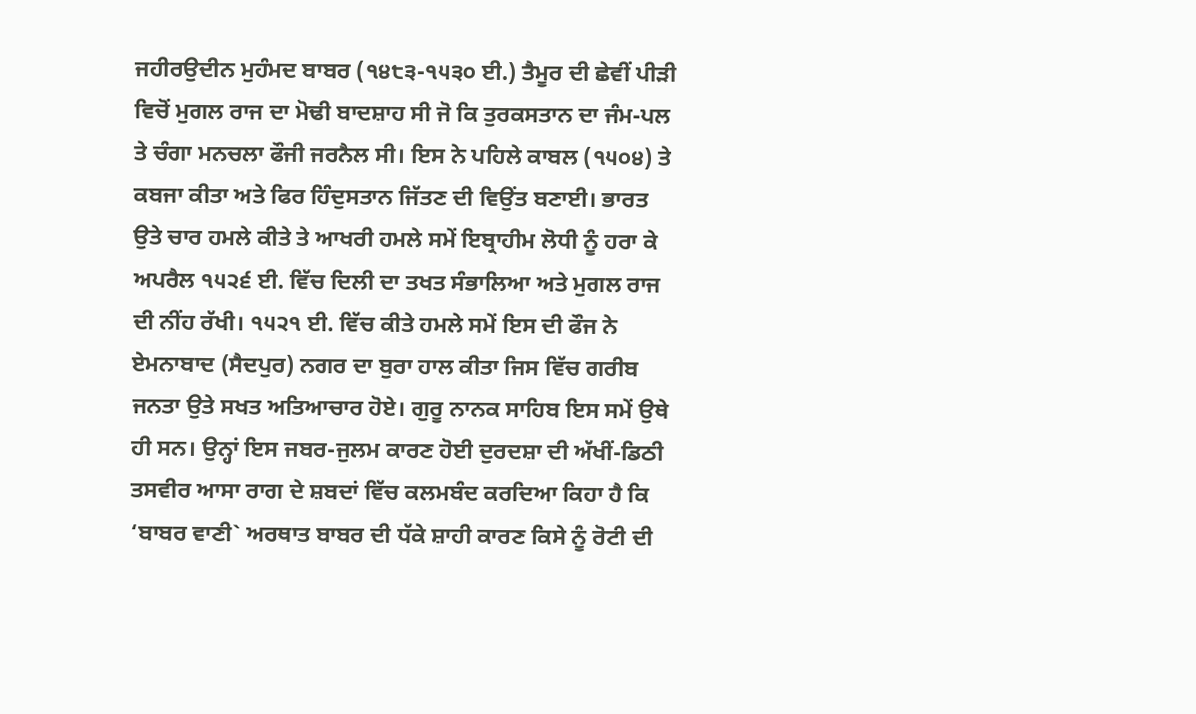ਜਹੀਰਉਦੀਨ ਮੁਹੰਮਦ ਬਾਬਰ (੧੪੮੩-੧੫੩੦ ਈ.) ਤੈਮੂਰ ਦੀ ਛੇਵੀਂ ਪੀੜੀ ਵਿਚੋਂ ਮੁਗਲ ਰਾਜ ਦਾ ਮੋਢੀ ਬਾਦਸ਼ਾਹ ਸੀ ਜੋ ਕਿ ਤੁਰਕਸਤਾਨ ਦਾ ਜੰਮ-ਪਲ ਤੇ ਚੰਗਾ ਮਨਚਲਾ ਫੌਜੀ ਜਰਨੈਲ ਸੀ। ਇਸ ਨੇ ਪਹਿਲੇ ਕਾਬਲ (੧੫੦੪) ਤੇ ਕਬਜਾ ਕੀਤਾ ਅਤੇ ਫਿਰ ਹਿੰਦੁਸਤਾਨ ਜਿੱਤਣ ਦੀ ਵਿਉਂਤ ਬਣਾਈ। ਭਾਰਤ ਉਤੇ ਚਾਰ ਹਮਲੇ ਕੀਤੇ ਤੇ ਆਖਰੀ ਹਮਲੇ ਸਮੇਂ ਇਬ੍ਰਾਹੀਮ ਲੋਧੀ ਨੂੰ ਹਰਾ ਕੇ ਅਪਰੈਲ ੧੫੨੬ ਈ. ਵਿੱਚ ਦਿਲੀ ਦਾ ਤਖਤ ਸੰਭਾਲਿਆ ਅਤੇ ਮੁਗਲ ਰਾਜ ਦੀ ਨੀਂਹ ਰੱਖੀ। ੧੫੨੧ ਈ. ਵਿੱਚ ਕੀਤੇ ਹਮਲੇ ਸਮੇਂ ਇਸ ਦੀ ਫੌਜ ਨੇ ਏਮਨਾਬਾਦ (ਸੈਦਪੁਰ) ਨਗਰ ਦਾ ਬੁਰਾ ਹਾਲ ਕੀਤਾ ਜਿਸ ਵਿੱਚ ਗਰੀਬ ਜਨਤਾ ਉਤੇ ਸਖਤ ਅਤਿਆਚਾਰ ਹੋਏ। ਗੁਰੂ ਨਾਨਕ ਸਾਹਿਬ ਇਸ ਸਮੇਂ ਉਥੇ ਹੀ ਸਨ। ਉਨ੍ਹਾਂ ਇਸ ਜਬਰ-ਜੁਲਮ ਕਾਰਣ ਹੋਈ ਦੁਰਦਸ਼ਾ ਦੀ ਅੱਖੀਂ-ਡਿਠੀ ਤਸਵੀਰ ਆਸਾ ਰਾਗ ਦੇ ਸ਼ਬਦਾਂ ਵਿੱਚ ਕਲਮਬੰਦ ਕਰਦਿਆ ਕਿਹਾ ਹੈ ਕਿ ‘ਬਾਬਰ ਵਾਣੀ` ਅਰਥਾਤ ਬਾਬਰ ਦੀ ਧੱਕੇ ਸ਼ਾਹੀ ਕਾਰਣ ਕਿਸੇ ਨੂੰ ਰੋਟੀ ਦੀ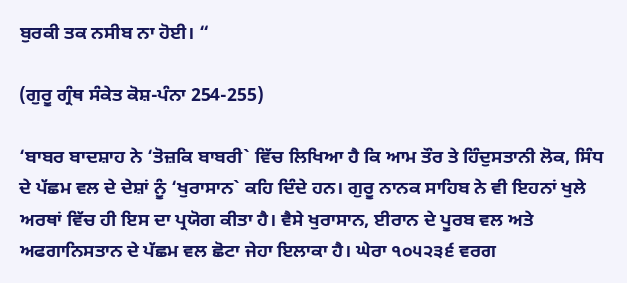ਬੁਰਕੀ ਤਕ ਨਸੀਬ ਨਾ ਹੋਈ। “

(ਗੁਰੂ ਗ੍ਰੰਥ ਸੰਕੇਤ ਕੋਸ਼-ਪੰਨਾ 254-255)

‘ਬਾਬਰ ਬਾਦਸ਼ਾਹ ਨੇ ‘ਤੋਜ਼ਕਿ ਬਾਬਰੀ` ਵਿੱਚ ਲਿਖਿਆ ਹੈ ਕਿ ਆਮ ਤੌਰ ਤੇ ਹਿੰਦੁਸਤਾਨੀ ਲੋਕ, ਸਿੰਧ ਦੇ ਪੱਛਮ ਵਲ ਦੇ ਦੇਸ਼ਾਂ ਨੂੰ ‘ਖੁਰਾਸਾਨ` ਕਹਿ ਦਿੰਦੇ ਹਨ। ਗੁਰੂ ਨਾਨਕ ਸਾਹਿਬ ਨੇ ਵੀ ਇਹਨਾਂ ਖੁਲੇ ਅਰਥਾਂ ਵਿੱਚ ਹੀ ਇਸ ਦਾ ਪ੍ਰਯੋਗ ਕੀਤਾ ਹੈ। ਵੈਸੇ ਖੁਰਾਸਾਨ, ਈਰਾਨ ਦੇ ਪੂਰਬ ਵਲ ਅਤੇ ਅਫਗਾਨਿਸਤਾਨ ਦੇ ਪੱਛਮ ਵਲ ਛੋਟਾ ਜੇਹਾ ਇਲਾਕਾ ਹੈ। ਘੇਰਾ ੧੦੫੨੩੬ ਵਰਗ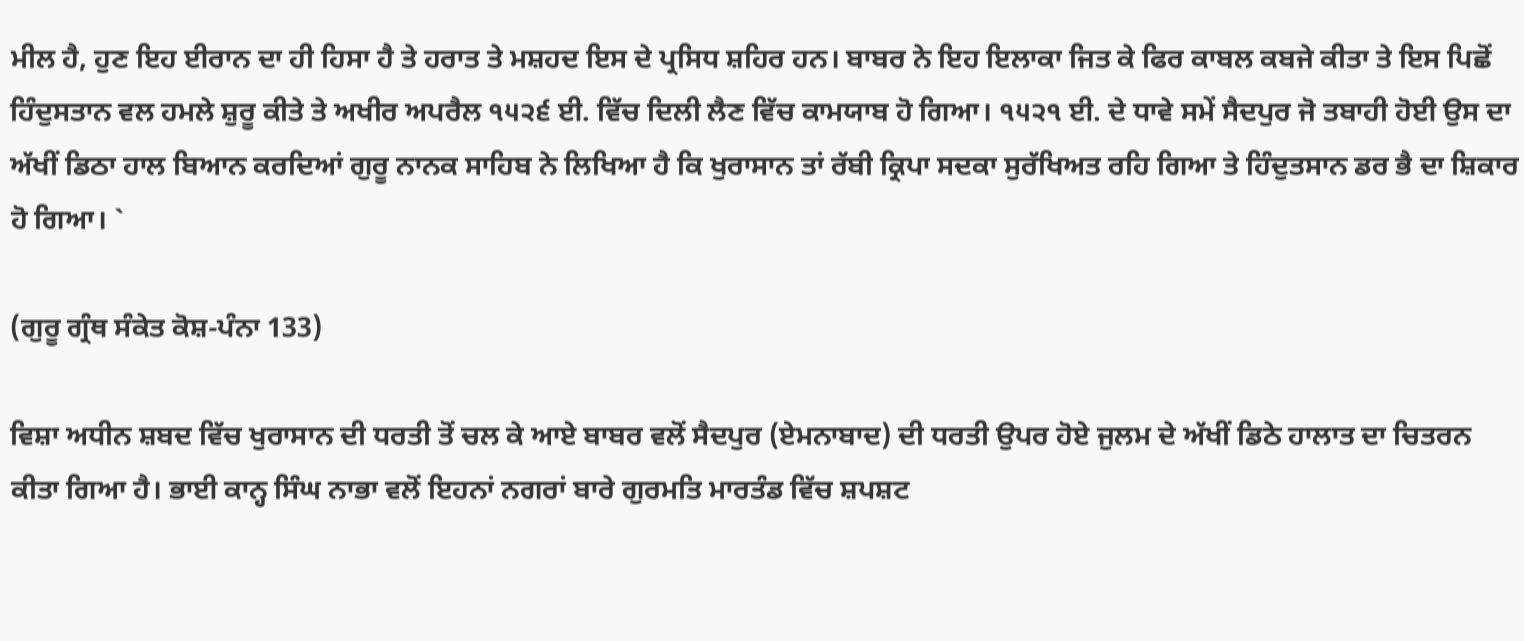ਮੀਲ ਹੈ, ਹੁਣ ਇਹ ਈਰਾਨ ਦਾ ਹੀ ਹਿਸਾ ਹੈ ਤੇ ਹਰਾਤ ਤੇ ਮਸ਼ਹਦ ਇਸ ਦੇ ਪ੍ਰਸਿਧ ਸ਼ਹਿਰ ਹਨ। ਬਾਬਰ ਨੇ ਇਹ ਇਲਾਕਾ ਜਿਤ ਕੇ ਫਿਰ ਕਾਬਲ ਕਬਜੇ ਕੀਤਾ ਤੇ ਇਸ ਪਿਛੋਂ ਹਿੰਦੁਸਤਾਨ ਵਲ ਹਮਲੇ ਸ਼ੁਰੂ ਕੀਤੇ ਤੇ ਅਖੀਰ ਅਪਰੈਲ ੧੫੨੬ ਈ. ਵਿੱਚ ਦਿਲੀ ਲੈਣ ਵਿੱਚ ਕਾਮਯਾਬ ਹੋ ਗਿਆ। ੧੫੨੧ ਈ. ਦੇ ਧਾਵੇ ਸਮੇਂ ਸੈਦਪੁਰ ਜੋ ਤਬਾਹੀ ਹੋਈ ਉਸ ਦਾ ਅੱਖੀਂ ਡਿਠਾ ਹਾਲ ਬਿਆਨ ਕਰਦਿਆਂ ਗੁਰੂ ਨਾਨਕ ਸਾਹਿਬ ਨੇ ਲਿਖਿਆ ਹੈ ਕਿ ਖੁਰਾਸਾਨ ਤਾਂ ਰੱਬੀ ਕ੍ਰਿਪਾ ਸਦਕਾ ਸੁਰੱਖਿਅਤ ਰਹਿ ਗਿਆ ਤੇ ਹਿੰਦੁਤਸਾਨ ਡਰ ਭੈ ਦਾ ਸ਼ਿਕਾਰ ਹੋ ਗਿਆ। `

(ਗੁਰੂ ਗ੍ਰੰਥ ਸੰਕੇਤ ਕੋਸ਼-ਪੰਨਾ 133)

ਵਿਸ਼ਾ ਅਧੀਨ ਸ਼ਬਦ ਵਿੱਚ ਖੁਰਾਸਾਨ ਦੀ ਧਰਤੀ ਤੋਂ ਚਲ ਕੇ ਆਏ ਬਾਬਰ ਵਲੋਂ ਸੈਦਪੁਰ (ਏਮਨਾਬਾਦ) ਦੀ ਧਰਤੀ ਉਪਰ ਹੋਏ ਜੁਲਮ ਦੇ ਅੱਖੀਂ ਡਿਠੇ ਹਾਲਾਤ ਦਾ ਚਿਤਰਨ ਕੀਤਾ ਗਿਆ ਹੈ। ਭਾਈ ਕਾਨ੍ਹ ਸਿੰਘ ਨਾਭਾ ਵਲੋਂ ਇਹਨਾਂ ਨਗਰਾਂ ਬਾਰੇ ਗੁਰਮਤਿ ਮਾਰਤੰਡ ਵਿੱਚ ਸ਼ਪਸ਼ਟ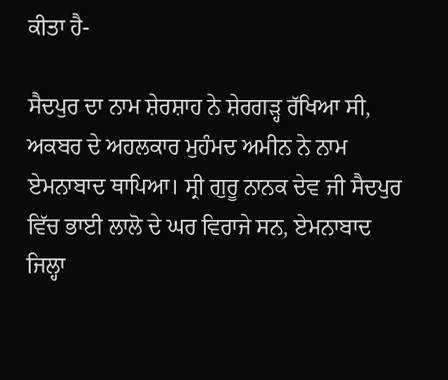ਕੀਤਾ ਹੈ-

ਸੈਦਪੁਰ ਦਾ ਨਾਮ ਸ਼ੇਰਸ਼ਾਹ ਨੇ ਸ਼ੇਰਗੜ੍ਹ ਰੱਖਿਆ ਸੀ, ਅਕਬਰ ਦੇ ਅਹਲਕਾਰ ਮੁਹੰਮਦ ਅਮੀਨ ਨੇ ਨਾਮ ਏਮਨਾਬਾਦ ਥਾਪਿਆ। ਸ੍ਰੀ ਗੁਰੂ ਨਾਨਕ ਦੇਵ ਜੀ ਸੈਦਪੁਰ ਵਿੱਚ ਭਾਈ ਲਾਲੋ ਦੇ ਘਰ ਵਿਰਾਜੇ ਸਨ, ਏਮਨਾਬਾਦ ਜਿਲ੍ਹਾ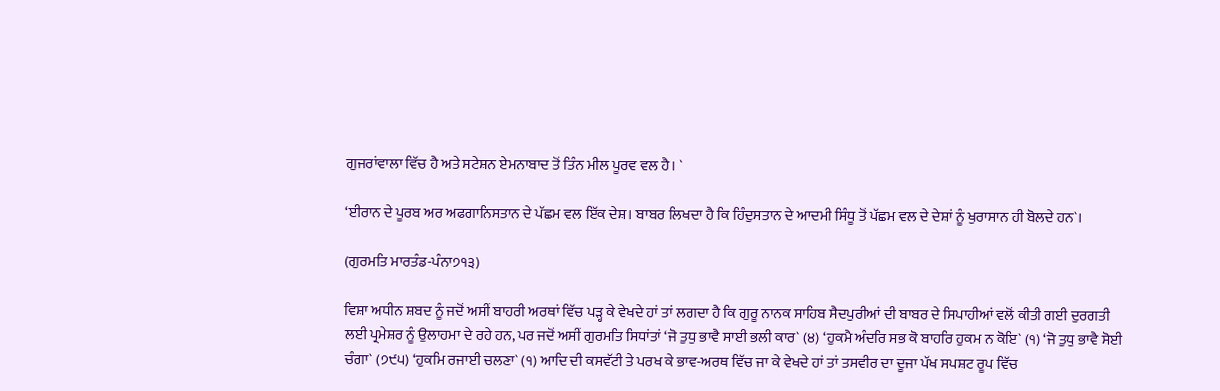ਗੁਜਰਾਂਵਾਲਾ ਵਿੱਚ ਹੈ ਅਤੇ ਸਟੇਸ਼ਨ ਏਮਨਾਬਾਦ ਤੋਂ ਤਿੰਨ ਮੀਲ ਪੂਰਵ ਵਲ ਹੈ। `

‘ਈਰਾਨ ਦੇ ਪੂਰਬ ਅਰ ਅਫਗਾਨਿਸਤਾਨ ਦੇ ਪੱਛਮ ਵਲ ਇੱਕ ਦੇਸ਼। ਬਾਬਰ ਲਿਖਦਾ ਹੈ ਕਿ ਹਿੰਦੁਸਤਾਨ ਦੇ ਆਦਮੀ ਸਿੰਧੂ ਤੋਂ ਪੱਛਮ ਵਲ ਦੇ ਦੇਸ਼ਾਂ ਨੂੰ ਖੁਰਾਸਾਨ ਹੀ ਬੋਲਦੇ ਹਨ`।

(ਗੁਰਮਤਿ ਮਾਰਤੰਡ-ਪੰਨਾ੭੧੩)

ਵਿਸ਼ਾ ਅਧੀਨ ਸ਼ਬਦ ਨੂੰ ਜਦੋਂ ਅਸੀਂ ਬਾਹਰੀ ਅਰਥਾਂ ਵਿੱਚ ਪੜ੍ਹ ਕੇ ਵੇਖਦੇ ਹਾਂ ਤਾਂ ਲਗਦਾ ਹੈ ਕਿ ਗੁਰੂ ਨਾਨਕ ਸਾਹਿਬ ਸੈਦਪੁਰੀਆਂ ਦੀ ਬਾਬਰ ਦੇ ਸਿਪਾਹੀਆਂ ਵਲੋਂ ਕੀਤੀ ਗਈ ਦੁਰਗਤੀ ਲਈ ਪ੍ਰਮੇਸ਼ਰ ਨੂੰ ਉਲਾਹਮਾ ਦੇ ਰਹੇ ਹਨ, ਪਰ ਜਦੋਂ ਅਸੀਂ ਗੁਰਮਤਿ ਸਿਧਾਂਤਾਂ ‘ਜੋ ਤੁਧੁ ਭਾਵੈ ਸਾਈ ਭਲੀ ਕਾਰ` (੪) ‘ਹੁਕਮੈ ਅੰਦਰਿ ਸਭ ਕੋ ਬਾਹਰਿ ਹੁਕਮ ਨ ਕੋਇ` (੧) ‘ਜੋ ਤੁਧੁ ਭਾਵੈ ਸੋਈ ਚੰਗਾ` (੭੯੫) ‘ਹੁਕਮਿ ਰਜਾਈ ਚਲਣਾ` (੧) ਆਦਿ ਦੀ ਕਸਵੱਟੀ ਤੇ ਪਰਖ ਕੇ ਭਾਵ-ਅਰਥ ਵਿੱਚ ਜਾ ਕੇ ਵੇਖਦੇ ਹਾਂ ਤਾਂ ਤਸਵੀਰ ਦਾ ਦੂਜਾ ਪੱਖ ਸਪਸ਼ਟ ਰੂਪ ਵਿੱਚ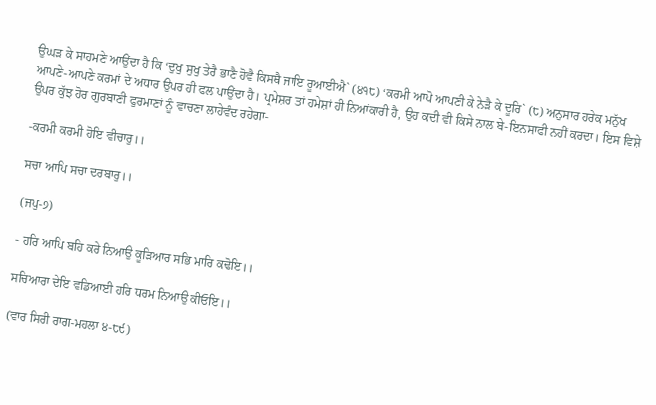ਉਘੜ ਕੇ ਸਾਹਮਣੇ ਆਉਂਦਾ ਹੈ ਕਿ ‘ਦੁਖੁ ਸੁਖੁ ਤੇਰੈ ਭਾਣੈ ਹੋਵੈ ਕਿਸਥੈ ਜਾਇ ਰੂਆਈਐ` (੪੧੮) ‘ਕਰਮੀ ਆਪੋ ਆਪਣੀ ਕੇ ਨੇੜੈ ਕੇ ਦੂਰਿ` (੮) ਅਨੁਸਾਰ ਹਰੇਕ ਮਨੁੱਖ ਆਪਣੇ-ਆਪਣੇ ਕਰਮਾਂ ਦੇ ਅਧਾਰ ਉਪਰ ਹੀ ਫਲ ਪਾਉਂਦਾ ਹੈ। ਪ੍ਰਮੇਸ਼ਰ ਤਾਂ ਹਮੇਸ਼ਾਂ ਹੀ ਨਿਆਂਕਾਰੀ ਹੈ, ਉਹ ਕਦੀ ਵੀ ਕਿਸੇ ਨਾਲ ਬੇ-ਇਨਸਾਫੀ ਨਹੀਂ ਕਰਦਾ। ਇਸ ਵਿਸ਼ੇ ਉਪਰ ਕੁੱਝ ਹੋਰ ਗੁਰਬਾਣੀ ਫੁਰਮਾਣਾਂ ਨੂੰ ਵਾਚਣਾ ਲਾਹੇਵੰਦ ਰਹੇਗਾ-

-ਕਰਮੀ ਕਰਮੀ ਹੋਇ ਵੀਚਾਰੁ।।

ਸਚਾ ਆਪਿ ਸਚਾ ਦਰਬਾਰੁ।।

(ਜਪੁ-੭)

- ਹਰਿ ਆਪਿ ਬਹਿ ਕਰੇ ਨਿਆਉ ਕੂੜਿਆਰ ਸਭਿ ਮਾਰਿ ਕਢੋਇ।।

ਸਚਿਆਰਾ ਦੇਇ ਵਡਿਆਈ ਹਰਿ ਧਰਮ ਨਿਆਉ ਕੀਓਇ।।

(ਵਾਰ ਸਿਰੀ ਰਾਗ-ਮਹਲਾ ੪-੮੯)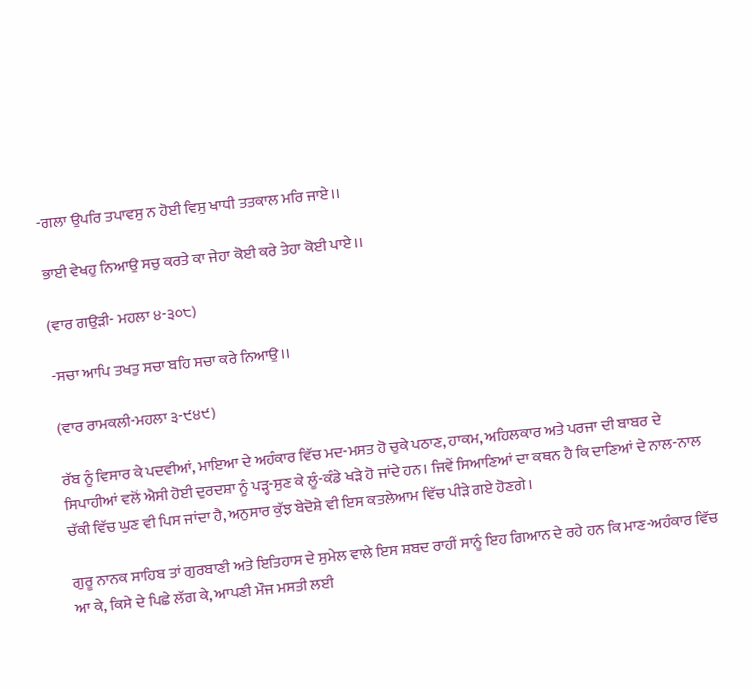-ਗਲਾ ਉਪਰਿ ਤਪਾਵਸੁ ਨ ਹੋਈ ਵਿਸੁ ਖਾਧੀ ਤਤਕਾਲ ਮਰਿ ਜਾਏ।।

ਭਾਈ ਵੇਖਹੁ ਨਿਆਉ ਸਚੁ ਕਰਤੇ ਕਾ ਜੇਹਾ ਕੋਈ ਕਰੇ ਤੇਹਾ ਕੋਈ ਪਾਏ।।

(ਵਾਰ ਗਉੜੀ- ਮਹਲਾ ੪-੩੦੮)

-ਸਚਾ ਆਪਿ ਤਖਤੁ ਸਚਾ ਬਹਿ ਸਚਾ ਕਰੇ ਨਿਆਉ।।

(ਵਾਰ ਰਾਮਕਲੀ-ਮਹਲਾ ੩-੯੪੯)

ਰੱਬ ਨੂੰ ਵਿਸਾਰ ਕੇ ਪਦਵੀਆਂ, ਮਾਇਆ ਦੇ ਅਹੰਕਾਰ ਵਿੱਚ ਮਦ-ਮਸਤ ਹੋ ਚੁਕੇ ਪਠਾਣ, ਹਾਕਮ, ਅਹਿਲਕਾਰ ਅਤੇ ਪਰਜਾ ਦੀ ਬਾਬਰ ਦੇ ਸਿਪਾਹੀਆਂ ਵਲੋਂ ਐਸੀ ਹੋਈ ਦੁਰਦਸ਼ਾ ਨੂੰ ਪੜ੍ਹ-ਸੁਣ ਕੇ ਲੂੰ-ਕੰਡੇ ਖੜੇ ਹੋ ਜਾਂਦੇ ਹਨ। ਜਿਵੇਂ ਸਿਆਣਿਆਂ ਦਾ ਕਥਨ ਹੈ ਕਿ ਦਾਣਿਆਂ ਦੇ ਨਾਲ-ਨਾਲ ਚੱਕੀ ਵਿੱਚ ਘੁਣ ਵੀ ਪਿਸ ਜਾਂਦਾ ਹੈ, ਅਨੁਸਾਰ ਕੁੱਝ ਬੇਦੋਸ਼ੇ ਵੀ ਇਸ ਕਤਲੇਆਮ ਵਿੱਚ ਪੀੜੇ ਗਏ ਹੋਣਗੇ।

ਗੁਰੂ ਨਾਨਕ ਸਾਹਿਬ ਤਾਂ ਗੁਰਬਾਣੀ ਅਤੇ ਇਤਿਹਾਸ ਦੇ ਸੁਮੇਲ ਵਾਲੇ ਇਸ ਸ਼ਬਦ ਰਾਹੀਂ ਸਾਨੂੰ ਇਹ ਗਿਆਨ ਦੇ ਰਹੇ ਹਨ ਕਿ ਮਾਣ-ਅਹੰਕਾਰ ਵਿੱਚ ਆ ਕੇ, ਕਿਸੇ ਦੇ ਪਿਛੇ ਲੱਗ ਕੇ, ਆਪਣੀ ਮੌਜ ਮਸਤੀ ਲਈ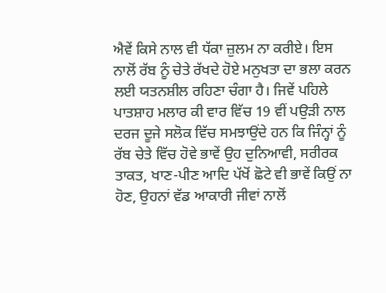ਐਵੇਂ ਕਿਸੇ ਨਾਲ ਵੀ ਧੱਕਾ ਜ਼ੁਲਮ ਨਾ ਕਰੀਏ। ਇਸ ਨਾਲੋਂ ਰੱਬ ਨੂੰ ਚੇਤੇ ਰੱਖਦੇ ਹੋਏ ਮਨੁਖਤਾ ਦਾ ਭਲਾ ਕਰਨ ਲਈ ਯਤਨਸ਼ੀਲ ਰਹਿਣਾ ਚੰਗਾ ਹੈ। ਜਿਵੇਂ ਪਹਿਲੇ ਪਾਤਸ਼ਾਹ ਮਲਾਰ ਕੀ ਵਾਰ ਵਿੱਚ 19 ਵੀਂ ਪਉੜੀ ਨਾਲ ਦਰਜ ਦੂਜੇ ਸਲੋਕ ਵਿੱਚ ਸਮਝਾਉਂਦੇ ਹਨ ਕਿ ਜਿੰਨ੍ਹਾਂ ਨੂੰ ਰੱਬ ਚੇਤੇ ਵਿੱਚ ਹੋਵੇ ਭਾਵੇਂ ਉਹ ਦੁਨਿਆਵੀ, ਸਰੀਰਕ ਤਾਕਤ, ਖਾਣ-ਪੀਣ ਆਦਿ ਪੱਖੋਂ ਛੋਟੇ ਵੀ ਭਾਵੇਂ ਕਿਉਂ ਨਾ ਹੋਣ, ਉਹਨਾਂ ਵੱਡ ਆਕਾਰੀ ਜੀਵਾਂ ਨਾਲੋਂ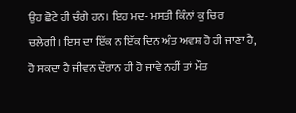ਉਹ ਛੋਟੇ ਹੀ ਚੰਗੇ ਹਨ। ਇਹ ਮਦ- ਮਸਤੀ ਕਿੰਨਾਂ ਕੁ ਚਿਰ ਚਲੇਗੀ। ਇਸ ਦਾ ਇੱਕ ਨ ਇੱਕ ਦਿਨ ਅੰਤ ਅਵਸ਼ ਹੋ ਹੀ ਜਾਣਾ ਹੈ, ਹੋ ਸਕਦਾ ਹੈ ਜੀਵਨ ਦੌਰਾਨ ਹੀ ਹੋ ਜਾਵੇ ਨਹੀਂ ਤਾਂ ਮੌਤ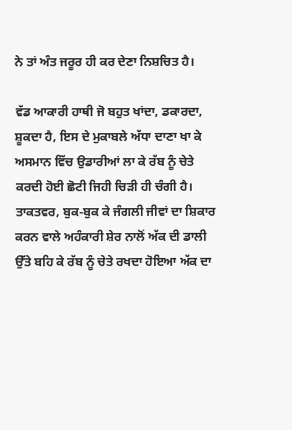ਨੇ ਤਾਂ ਅੰਤ ਜਰੂਰ ਹੀ ਕਰ ਦੇਣਾ ਨਿਸ਼ਚਿਤ ਹੈ।

ਵੱਡ ਆਕਾਰੀ ਹਾਥੀ ਜੋ ਬਹੁਤ ਖਾਂਦਾ, ਡਕਾਰਦਾ, ਸ਼ੂਕਦਾ ਹੈ, ਇਸ ਦੇ ਮੁਕਾਬਲੇ ਅੱਧਾ ਦਾਣਾ ਖਾ ਕੇ ਅਸਮਾਨ ਵਿੱਚ ਉਡਾਰੀਆਂ ਲਾ ਕੇ ਰੱਬ ਨੂੰ ਚੇਤੇ ਕਰਦੀ ਹੋਈ ਛੋਟੀ ਜਿਹੀ ਚਿੜੀ ਹੀ ਚੰਗੀ ਹੈ। ਤਾਕਤਵਰ, ਬੁਕ-ਬੁਕ ਕੇ ਜੰਗਲੀ ਜੀਵਾਂ ਦਾ ਸ਼ਿਕਾਰ ਕਰਨ ਵਾਲੇ ਅਹੰਕਾਰੀ ਸ਼ੇਰ ਨਾਲੋਂ ਅੱਕ ਦੀ ਡਾਲੀ ਉੱਤੇ ਬਹਿ ਕੇ ਰੱਬ ਨੂੰ ਚੇਤੇ ਰਖਦਾ ਹੋਇਆ ਅੱਕ ਦਾ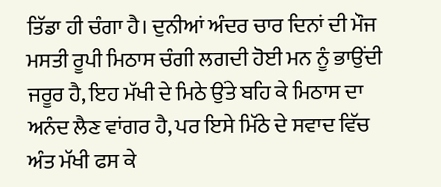ਤਿੱਡਾ ਹੀ ਚੰਗਾ ਹੈ। ਦੁਨੀਆਂ ਅੰਦਰ ਚਾਰ ਦਿਨਾਂ ਦੀ ਮੌਜ ਮਸਤੀ ਰੂਪੀ ਮਿਠਾਸ ਚੰਗੀ ਲਗਦੀ ਹੋਈ ਮਨ ਨੂੰ ਭਾਉਂਦੀ ਜਰੂਰ ਹੈ, ਇਹ ਮੱਖੀ ਦੇ ਮਿਠੇ ਉਂਤੇ ਬਹਿ ਕੇ ਮਿਠਾਸ ਦਾ ਅਨੰਦ ਲੈਣ ਵਾਂਗਰ ਹੈ, ਪਰ ਇਸੇ ਮਿੱਠੇ ਦੇ ਸਵਾਦ ਵਿੱਚ ਅੰਤ ਮੱਖੀ ਫਸ ਕੇ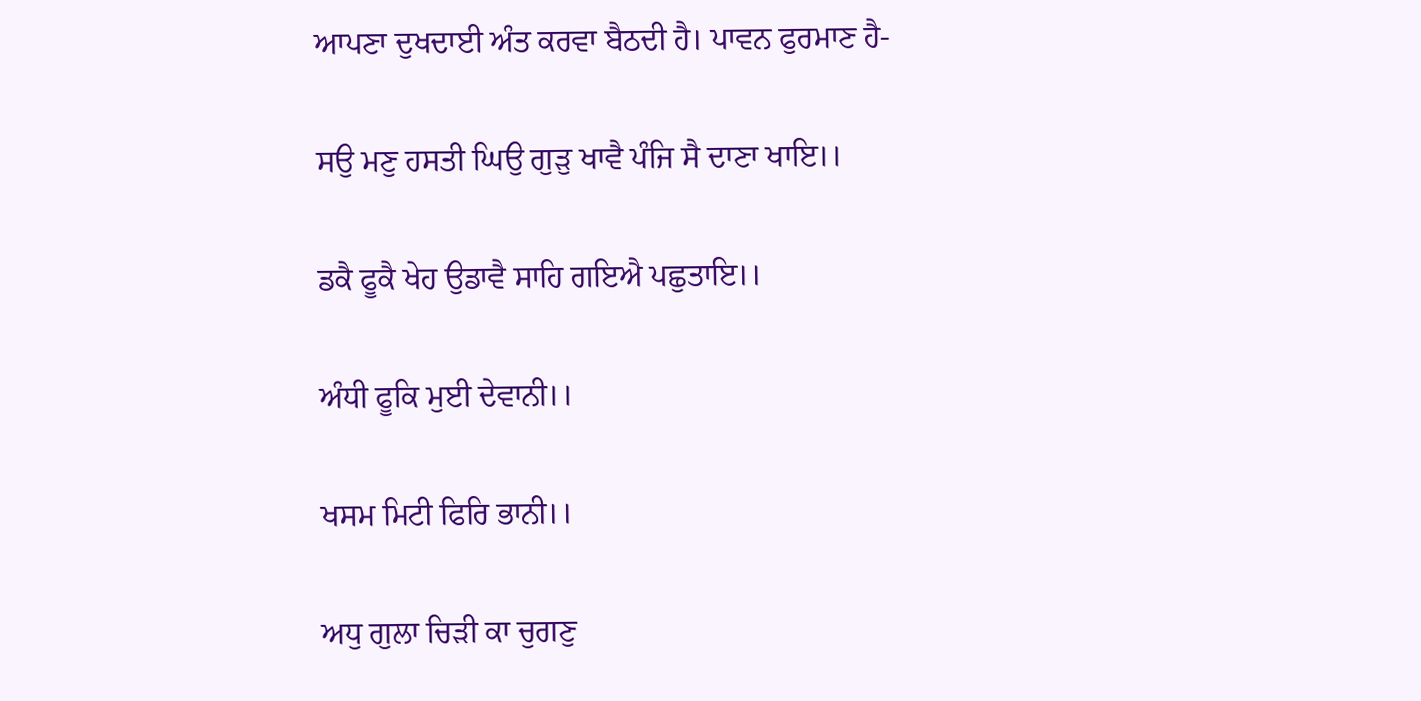ਆਪਣਾ ਦੁਖਦਾਈ ਅੰਤ ਕਰਵਾ ਬੈਠਦੀ ਹੈ। ਪਾਵਨ ਫੁਰਮਾਣ ਹੈ-

ਸਉ ਮਣੁ ਹਸਤੀ ਘਿਉ ਗੁੜੁ ਖਾਵੈ ਪੰਜਿ ਸੈ ਦਾਣਾ ਖਾਇ।।

ਡਕੈ ਫੂਕੈ ਖੇਹ ਉਡਾਵੈ ਸਾਹਿ ਗਇਐ ਪਛੁਤਾਇ।।

ਅੰਧੀ ਫੂਕਿ ਮੁਈ ਦੇਵਾਨੀ।।

ਖਸਮ ਮਿਟੀ ਫਿਰਿ ਭਾਨੀ।।

ਅਧੁ ਗੁਲਾ ਚਿੜੀ ਕਾ ਚੁਗਣੁ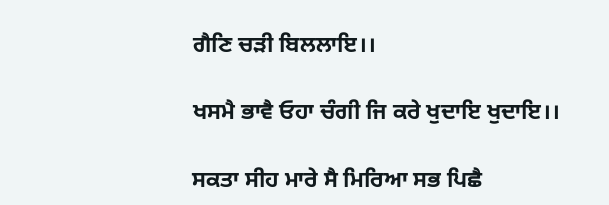ਗੈਣਿ ਚੜੀ ਬਿਲਲਾਇ।।

ਖਸਮੈ ਭਾਵੈ ਓਹਾ ਚੰਗੀ ਜਿ ਕਰੇ ਖੁਦਾਇ ਖੁਦਾਇ।।

ਸਕਤਾ ਸੀਹ ਮਾਰੇ ਸੈ ਮਿਰਿਆ ਸਭ ਪਿਛੈ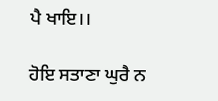ਪੈ ਖਾਇ।।

ਹੋਇ ਸਤਾਣਾ ਘੁਰੈ ਨ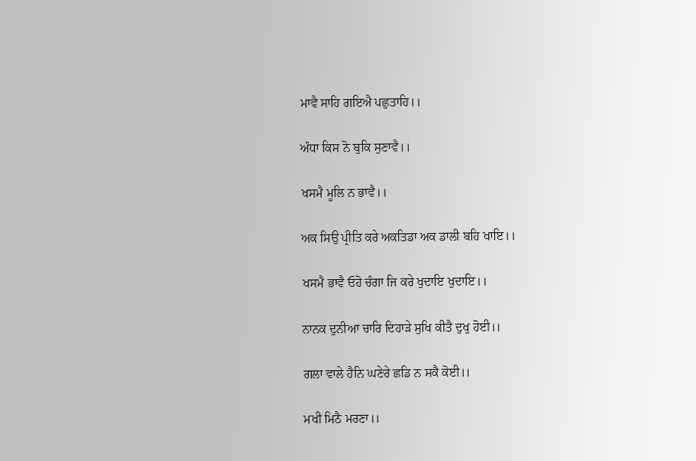ਮਾਵੈ ਸਾਹਿ ਗਇਐ ਪਛੁਤਾਹਿ।।

ਅੰਧਾ ਕਿਸ ਨੋ ਬੁਕਿ ਸੁਣਾਵੈ।।

ਖਸਮੈ ਮੂਲਿ ਨ ਭਾਵੈ।।

ਅਕ ਸਿਉ ਪ੍ਰੀਤਿ ਕਰੇ ਅਕਤਿਡਾ ਅਕ ਡਾਲੀ ਬਹਿ ਖਾਇ।।

ਖਸਮੈ ਭਾਵੈ ਓਹੋ ਚੰਗਾ ਜਿ ਕਰੇ ਖੁਦਾਇ ਖੁਦਾਇ।।

ਨਾਨਕ ਦੁਨੀਆ ਚਾਰਿ ਦਿਹਾੜੇ ਸੁਖਿ ਕੀਤੈ ਦੁਖੁ ਹੋਈ।।

ਗਲਾ ਵਾਲੇ ਹੈਨਿ ਘਣੇਰੇ ਛਡਿ ਨ ਸਕੈ ਕੋਈ।।

ਮਖੀ ਮਿਠੈ ਮਰਣਾ।।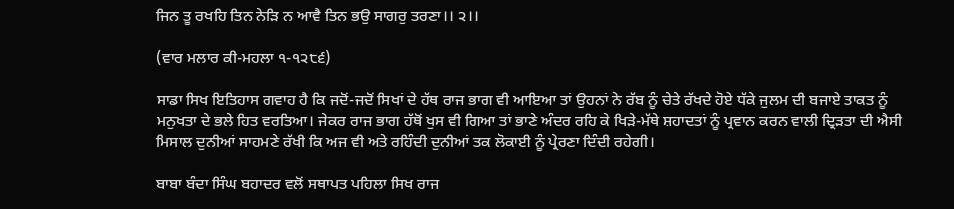ਜਿਨ ਤੂ ਰਖਹਿ ਤਿਨ ਨੇੜਿ ਨ ਆਵੈ ਤਿਨ ਭਉ ਸਾਗਰੁ ਤਰਣਾ।। ੨।।

(ਵਾਰ ਮਲਾਰ ਕੀ-ਮਹਲਾ ੧-੧੨੮੬)

ਸਾਡਾ ਸਿਖ ਇਤਿਹਾਸ ਗਵਾਹ ਹੈ ਕਿ ਜਦੋਂ-ਜਦੋਂ ਸਿਖਾਂ ਦੇ ਹੱਥ ਰਾਜ ਭਾਗ ਵੀ ਆਇਆ ਤਾਂ ਉਹਨਾਂ ਨੇ ਰੱਬ ਨੂੰ ਚੇਤੇ ਰੱਖਦੇ ਹੋਏ ਧੱਕੇ ਜੁਲਮ ਦੀ ਬਜਾਏ ਤਾਕਤ ਨੂੰ ਮਨੁਖਤਾ ਦੇ ਭਲੇ ਹਿਤ ਵਰਤਿਆ। ਜੇਕਰ ਰਾਜ ਭਾਗ ਹੱਥੋਂ ਖੁਸ ਵੀ ਗਿਆ ਤਾਂ ਭਾਣੇ ਅੰਦਰ ਰਹਿ ਕੇ ਖਿੜੇ-ਮੱਥੇ ਸ਼ਹਾਦਤਾਂ ਨੂੰ ਪ੍ਰਵਾਨ ਕਰਨ ਵਾਲੀ ਦ੍ਰਿੜਤਾ ਦੀ ਐਸੀ ਮਿਸਾਲ ਦੁਨੀਆਂ ਸਾਹਮਣੇ ਰੱਖੀ ਕਿ ਅਜ ਵੀ ਅਤੇ ਰਹਿੰਦੀ ਦੁਨੀਆਂ ਤਕ ਲੋਕਾਈ ਨੂੰ ਪ੍ਰੇਰਣਾ ਦਿੰਦੀ ਰਹੇਗੀ।

ਬਾਬਾ ਬੰਦਾ ਸਿੰਘ ਬਹਾਦਰ ਵਲੋਂ ਸਥਾਪਤ ਪਹਿਲਾ ਸਿਖ ਰਾਜ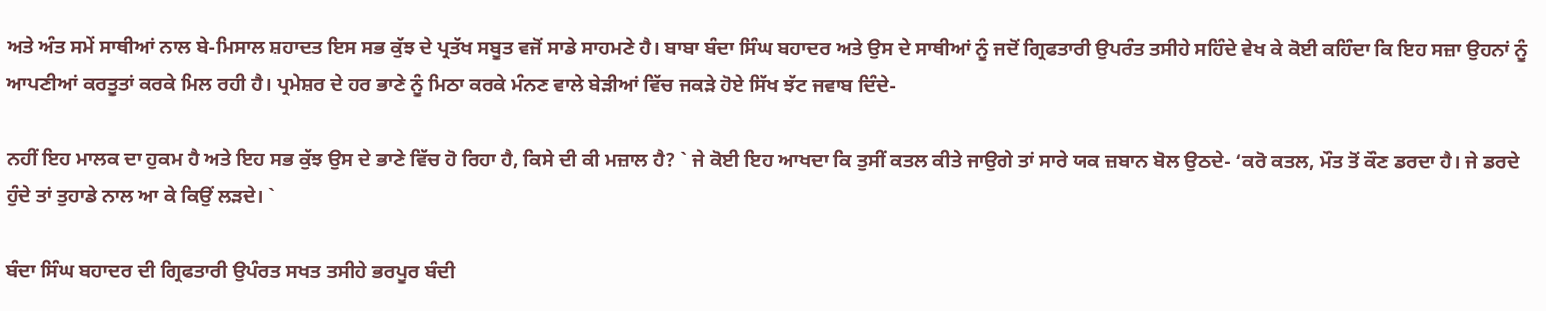ਅਤੇ ਅੰਤ ਸਮੇਂ ਸਾਥੀਆਂ ਨਾਲ ਬੇ-ਮਿਸਾਲ ਸ਼ਹਾਦਤ ਇਸ ਸਭ ਕੁੱਝ ਦੇ ਪ੍ਰਤੱਖ ਸਬੂਤ ਵਜੋਂ ਸਾਡੇ ਸਾਹਮਣੇ ਹੈ। ਬਾਬਾ ਬੰਦਾ ਸਿੰਘ ਬਹਾਦਰ ਅਤੇ ਉਸ ਦੇ ਸਾਥੀਆਂ ਨੂੰ ਜਦੋਂ ਗ੍ਰਿਫਤਾਰੀ ਉਪਰੰਤ ਤਸੀਹੇ ਸਹਿੰਦੇ ਵੇਖ ਕੇ ਕੋਈ ਕਹਿੰਦਾ ਕਿ ਇਹ ਸਜ਼ਾ ਉਹਨਾਂ ਨੂੰ ਆਪਣੀਆਂ ਕਰਤੂਤਾਂ ਕਰਕੇ ਮਿਲ ਰਹੀ ਹੈ। ਪ੍ਰਮੇਸ਼ਰ ਦੇ ਹਰ ਭਾਣੇ ਨੂੰ ਮਿਠਾ ਕਰਕੇ ਮੰਨਣ ਵਾਲੇ ਬੇੜੀਆਂ ਵਿੱਚ ਜਕੜੇ ਹੋਏ ਸਿੱਖ ਝੱਟ ਜਵਾਬ ਦਿੰਦੇ-

ਨਹੀਂ ਇਹ ਮਾਲਕ ਦਾ ਹੁਕਮ ਹੈ ਅਤੇ ਇਹ ਸਭ ਕੁੱਝ ਉਸ ਦੇ ਭਾਣੇ ਵਿੱਚ ਹੋ ਰਿਹਾ ਹੈ, ਕਿਸੇ ਦੀ ਕੀ ਮਜ਼ਾਲ ਹੈ? ` ਜੇ ਕੋਈ ਇਹ ਆਖਦਾ ਕਿ ਤੁਸੀਂ ਕਤਲ ਕੀਤੇ ਜਾਉਗੇ ਤਾਂ ਸਾਰੇ ਯਕ ਜ਼ਬਾਨ ਬੋਲ ਉਠਦੇ- ‘ਕਰੋ ਕਤਲ, ਮੌਤ ਤੋਂ ਕੌਣ ਡਰਦਾ ਹੈ। ਜੇ ਡਰਦੇ ਹੁੰਦੇ ਤਾਂ ਤੁਹਾਡੇ ਨਾਲ ਆ ਕੇ ਕਿਉਂ ਲੜਦੇ। `

ਬੰਦਾ ਸਿੰਘ ਬਹਾਦਰ ਦੀ ਗ੍ਰਿਫਤਾਰੀ ਉਪੰਰਤ ਸਖਤ ਤਸੀਹੇ ਭਰਪੂਰ ਬੰਦੀ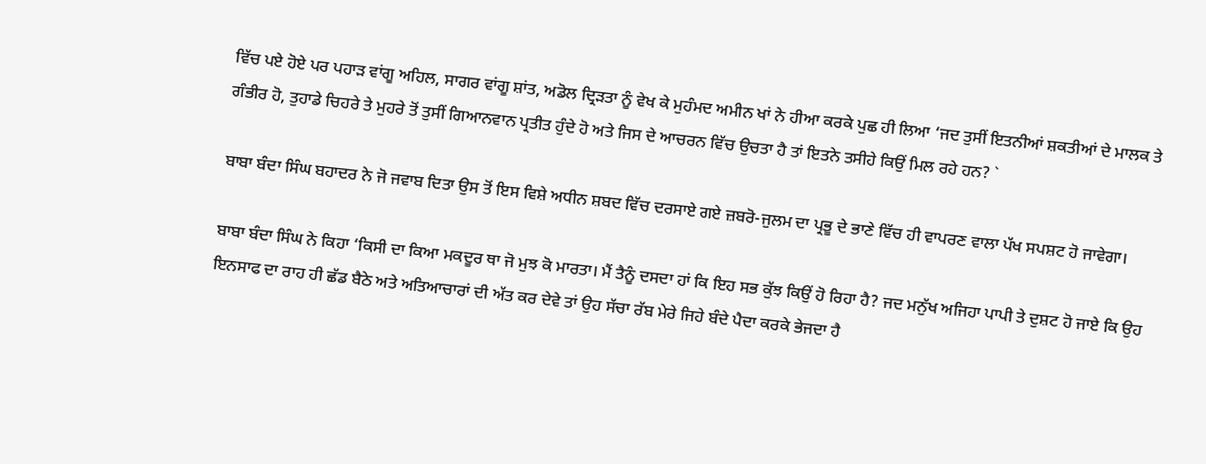ਵਿੱਚ ਪਏ ਹੋਏ ਪਰ ਪਹਾੜ ਵਾਂਗੂ ਅਹਿਲ, ਸਾਗਰ ਵਾਂਗੂ ਸ਼ਾਂਤ, ਅਡੋਲ ਦ੍ਰਿੜਤਾ ਨੂੰ ਵੇਖ ਕੇ ਮੁਹੰਮਦ ਅਮੀਨ ਖਾਂ ਨੇ ਹੀਆ ਕਰਕੇ ਪੁਛ ਹੀ ਲਿਆ ‘ਜਦ ਤੁਸੀਂ ਇਤਨੀਆਂ ਸ਼ਕਤੀਆਂ ਦੇ ਮਾਲਕ ਤੇ ਗੰਭੀਰ ਹੋ, ਤੁਹਾਡੇ ਚਿਹਰੇ ਤੇ ਮੁਹਰੇ ਤੋਂ ਤੁਸੀਂ ਗਿਆਨਵਾਨ ਪ੍ਰਤੀਤ ਹੁੰਦੇ ਹੋ ਅਤੇ ਜਿਸ ਦੇ ਆਚਰਨ ਵਿੱਚ ਉਚਤਾ ਹੈ ਤਾਂ ਇਤਨੇ ਤਸੀਹੇ ਕਿਉਂ ਮਿਲ ਰਹੇ ਹਨ? `

ਬਾਬਾ ਬੰਦਾ ਸਿੰਘ ਬਹਾਦਰ ਨੇ ਜੋ ਜਵਾਬ ਦਿਤਾ ਉਸ ਤੋਂ ਇਸ ਵਿਸ਼ੇ ਅਧੀਨ ਸ਼ਬਦ ਵਿੱਚ ਦਰਸਾਏ ਗਏ ਜ਼ਬਰੋ-ਜੁਲਮ ਦਾ ਪ੍ਰਭੂ ਦੇ ਭਾਣੇ ਵਿੱਚ ਹੀ ਵਾਪਰਣ ਵਾਲਾ ਪੱਖ ਸਪਸ਼ਟ ਹੋ ਜਾਵੇਗਾ।

ਬਾਬਾ ਬੰਦਾ ਸਿੰਘ ਨੇ ਕਿਹਾ ‘ਕਿਸੀ ਦਾ ਕਿਆ ਮਕਦੂਰ ਥਾ ਜੋ ਮੁਝ ਕੋ ਮਾਰਤਾ। ਮੈਂ ਤੈਨੂੰ ਦਸਦਾ ਹਾਂ ਕਿ ਇਹ ਸਭ ਕੁੱਝ ਕਿਉਂ ਹੋ ਰਿਹਾ ਹੈ? ਜਦ ਮਨੁੱਖ ਅਜਿਹਾ ਪਾਪੀ ਤੇ ਦੁਸ਼ਟ ਹੋ ਜਾਏ ਕਿ ਉਹ ਇਨਸਾਫ ਦਾ ਰਾਹ ਹੀ ਛੱਡ ਬੈਠੇ ਅਤੇ ਅਤਿਆਚਾਰਾਂ ਦੀ ਅੱਤ ਕਰ ਦੇਵੇ ਤਾਂ ਉਹ ਸੱਚਾ ਰੱਬ ਮੇਰੇ ਜਿਹੇ ਬੰਦੇ ਪੈਦਾ ਕਰਕੇ ਭੇਜਦਾ ਹੈ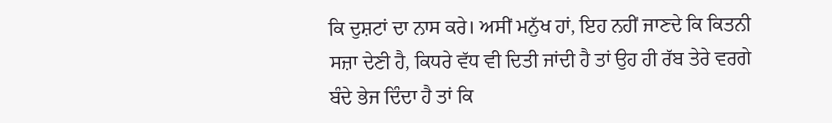ਕਿ ਦੁਸ਼ਟਾਂ ਦਾ ਨਾਸ ਕਰੇ। ਅਸੀਂ ਮਨੁੱਖ ਹਾਂ, ਇਹ ਨਹੀਂ ਜਾਣਦੇ ਕਿ ਕਿਤਨੀ ਸਜ਼ਾ ਦੇਣੀ ਹੈ, ਕਿਧਰੇ ਵੱਧ ਵੀ ਦਿਤੀ ਜਾਂਦੀ ਹੈ ਤਾਂ ਉਹ ਹੀ ਰੱਬ ਤੇਰੇ ਵਰਗੇ ਬੰਦੇ ਭੇਜ ਦਿੰਦਾ ਹੈ ਤਾਂ ਕਿ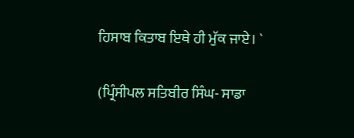ਹਿਸਾਬ ਕਿਤਾਬ ਇਥੇ ਹੀ ਮੁੱਕ ਜਾਏ। `

(ਪ੍ਰਿੰਸੀਪਲ ਸਤਿਬੀਰ ਸਿੰਘ- ਸਾਡਾ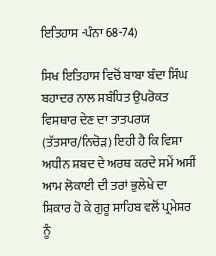ਇਤਿਹਾਸ -ਪੰਨਾ 68-74)

ਸਿਖ ਇਤਿਹਾਸ ਵਿਚੋਂ ਬਾਬਾ ਬੰਦਾ ਸਿੰਘ ਬਹਾਦਰ ਨਾਲ ਸਬੰਧਿਤ ਉਪਰੋਕਤ ਵਿਸਥਾਰ ਦੇਣ ਦਾ ਤਾਤਪਰਯ (ਤੱਤਸਾਰ/ਨਿਚੋੜ) ਇਹੀ ਹੈ ਕਿ ਵਿਸ਼ਾ ਅਧੀਨ ਸ਼ਬਦ ਦੇ ਅਰਥ ਕਰਦੇ ਸਮੇਂ ਅਸੀਂ ਆਮ ਲੋਕਾਈ ਦੀ ਤਰਾਂ ਭੁਲੇਖੇ ਦਾ ਸ਼ਿਕਾਰ ਹੋ ਕੇ ਗੁਰੂ ਸਾਹਿਬ ਵਲੋਂ ਪ੍ਰਮੇਸ਼ਰ ਨੂੰ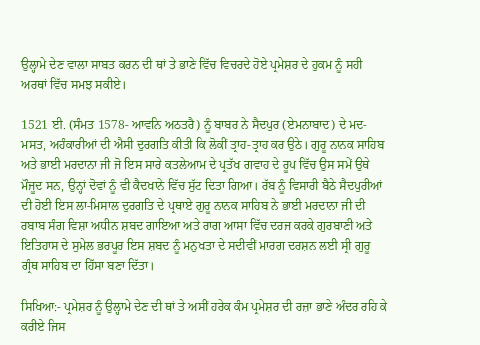ਉਲ੍ਹਾਮੇ ਦੇਣ ਵਾਲਾ ਸਾਬਤ ਕਰਨ ਦੀ ਥਾਂ ਤੇ ਭਾਣੇ ਵਿੱਚ ਵਿਚਰਦੇ ਹੋਏ ਪ੍ਰਮੇਸ਼ਰ ਦੇ ਹੁਕਮ ਨੂੰ ਸਹੀ ਅਰਥਾਂ ਵਿੱਚ ਸਮਝ ਸਕੀਏ।

1521 ਈ. (ਸੰਮਤ 1578- ਆਵਨਿ ਅਠਤਰੈ) ਨੂੰ ਬਾਬਰ ਨੇ ਸੈਦਪੁਰ (ਏਮਨਾਬਾਦ) ਦੇ ਮਦ-ਮਸਤ, ਅਹੰਕਾਰੀਆਂ ਦੀ ਐਸੀ ਦੁਰਗਤਿ ਕੀਤੀ ਕਿ ਲੋਕੀਂ ਤ੍ਰਾਹ-ਤ੍ਰਾਹ ਕਰ ਉਠੇ। ਗੁਰੂ ਨਾਨਕ ਸਾਹਿਬ ਅਤੇ ਭਾਈ ਮਰਦਾਨਾ ਜੀ ਜੋ ਇਸ ਸਾਰੇ ਕਤਲੇਆਮ ਦੇ ਪ੍ਰਤੱਖ ਗਵਾਹ ਦੇ ਰੂਪ ਵਿੱਚ ਉਸ ਸਮੇਂ ਉਥੇ ਮੌਜੂਦ ਸਨ, ਉਨ੍ਹਾਂ ਦੋਵਾਂ ਨੂੰ ਵੀ ਕੈਦਖਾਨੇ ਵਿੱਚ ਸੁੱਟ ਦਿਤਾ ਗਿਆ। ਰੱਬ ਨੂੰ ਵਿਸਾਰੀ ਬੈਠੇ ਸੈਦਪੁਰੀਆਂ ਦੀ ਹੋਈ ਇਸ ਲਾ-ਮਿਸਾਲ ਦੁਰਗਤਿ ਦੇ ਪ੍ਰਥਾਏ ਗੁਰੂ ਨਾਨਕ ਸਾਹਿਬ ਨੇ ਭਾਈ ਮਰਦਾਨਾ ਜੀ ਦੀ ਰਬਾਬ ਸੰਗ ਵਿਸ਼ਾ ਅਧੀਨ ਸ਼ਬਦ ਗਾਇਆ ਅਤੇ ਰਾਗ ਆਸਾ ਵਿੱਚ ਦਰਜ ਕਰਕੇ ਗੁਰਬਾਣੀ ਅਤੇ ਇਤਿਹਾਸ ਦੇ ਸੁਮੇਲ ਭਰਪੂਰ ਇਸ ਸ਼ਬਦ ਨੂੰ ਮਨੁਖਤਾ ਦੇ ਸਦੀਵੀਂ ਮਾਰਗ ਦਰਸ਼ਨ ਲਈ ਸ੍ਰੀ ਗੁਰੂ ਗ੍ਰੰਥ ਸਾਹਿਬ ਦਾ ਹਿੱਸਾ ਬਣਾ ਦਿੱਤਾ।

ਸਿਖਿਆ:- ਪ੍ਰਮੇਸ਼ਰ ਨੂੰ ਉਲ੍ਹਾਮੇ ਦੇਣ ਦੀ ਥਾਂ ਤੇ ਅਸੀਂ ਹਰੇਕ ਕੰਮ ਪ੍ਰਮੇਸ਼ਰ ਦੀ ਰਜ਼ਾ ਭਾਣੇ ਅੰਦਰ ਰਹਿ ਕੇ ਕਰੀਏ ਜਿਸ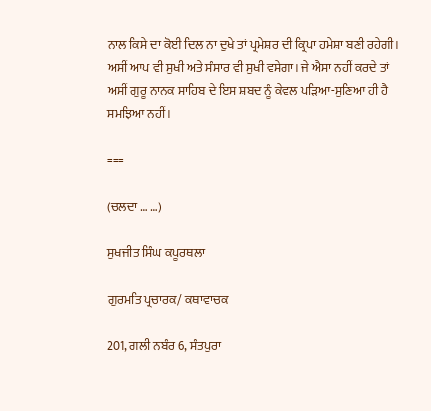ਨਾਲ ਕਿਸੇ ਦਾ ਕੋਈ ਦਿਲ ਨਾ ਦੁਖੇ ਤਾਂ ਪ੍ਰਮੇਸ਼ਰ ਦੀ ਕ੍ਰਿਪਾ ਹਮੇਸ਼ਾ ਬਣੀ ਰਹੇਗੀ। ਅਸੀਂ ਆਪ ਵੀ ਸੁਖੀ ਅਤੇ ਸੰਸਾਰ ਵੀ ਸੁਖੀ ਵਸੇਗਾ। ਜੇ ਐਸਾ ਨਹੀਂ ਕਰਦੇ ਤਾਂ ਅਸੀਂ ਗੁਰੂ ਨਾਨਕ ਸਾਹਿਬ ਦੇ ਇਸ ਸ਼ਬਦ ਨੂੰ ਕੇਵਲ ਪੜਿਆ-ਸੁਣਿਆ ਹੀ ਹੈ ਸਮਝਿਆ ਨਹੀਂ।

===

(ਚਲਦਾ … …)

ਸੁਖਜੀਤ ਸਿੰਘ ਕਪੂਰਥਲਾ

ਗੁਰਮਤਿ ਪ੍ਰਚਾਰਕ/ ਕਥਾਵਾਚਕ

201, ਗਲੀ ਨਬੰਰ 6, ਸੰਤਪੁਰਾ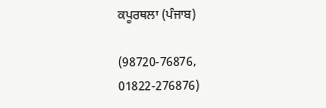ਕਪੂਰਥਲਾ (ਪੰਜਾਬ)

(98720-76876, 01822-276876)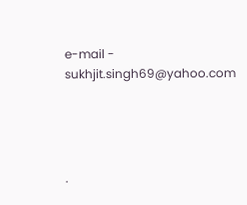e-mail - sukhjit.singh69@yahoo.com




.